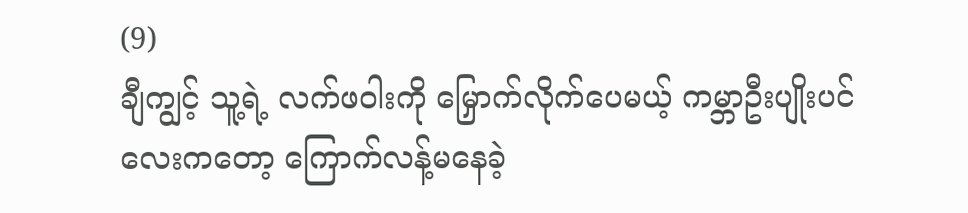(9)
ချီကျွင့် သူ့ရဲ့ လက်ဖဝါးကို မြှောက်လိုက်ပေမယ့် ကမ္ဘာဦးပျိုးပင်လေးကတော့ ကြောက်လန့်မနေခဲ့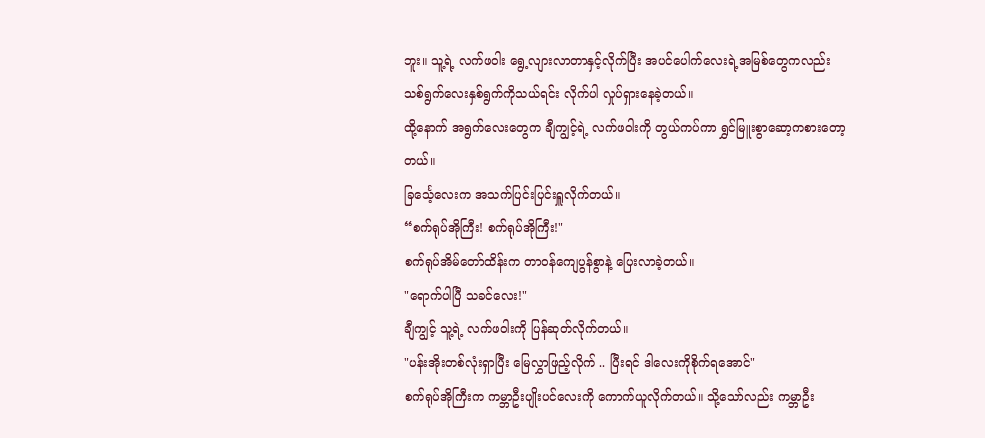ဘူး။ သူ့ရဲ့ လက်ဖဝါး ရွေ့လျားလာတာနှင့်လိုက်ပြီး အပင်ပေါက်လေးရဲ့အမြစ်တွေကလည်း သစ်ရွက်လေးနှစ်ရွက်ကိုသယ်ရင်း လိုက်ပါ လှုပ်ရှားနေခဲ့တယ်။
ထို့နောက် အရွက်လေးတွေက ချီကျွင့်ရဲ့ လက်ဖဝါးကို တွယ်ကပ်ကာ ရွှင်မြူးစွာဆော့ကစားတော့တယ်။
ခြင်္သေ့လေးက အသက်ပြင်းပြင်းရှူလိုက်တယ်။
“စက်ရုပ်အိုကြီး! စက်ရုပ်အိုကြီး!"
စက်ရုပ်အိမ်တော်ထိန်းက တာဝန်ကျေပွန်စွာနဲ့ ပြေးလာခဲ့တယ်။
"ရောက်ပါပြီ သခင်လေး!"
ချီကျွင့် သူ့ရဲ့ လက်ဖဝါးကို ပြန်ဆုတ်လိုက်တယ်။
"ပန်းအိုးတစ်လုံးရှာပြီး မြေလွှာဖြည့်လိုက် .. ပြီးရင် ဒါလေးကိုစိုက်ရအောင်"
စက်ရုပ်အိုကြီးက ကမ္ဘာဦးပျိုးပင်လေးကို ကောက်ယူလိုက်တယ်။ သို့သော်လည်း ကမ္ဘာဦး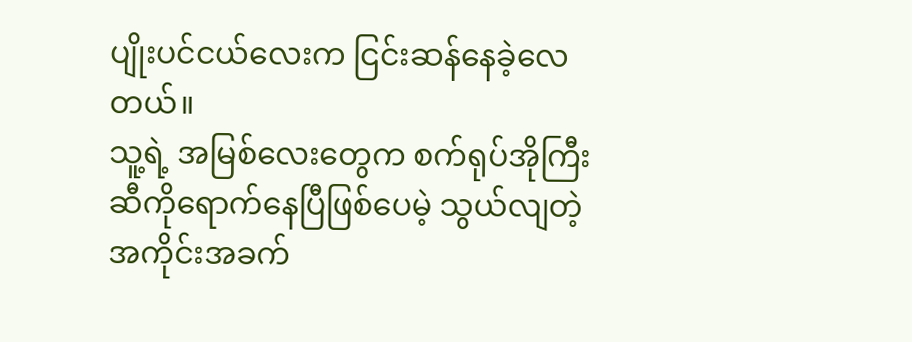ပျိုးပင်ငယ်လေးက ငြင်းဆန်နေခဲ့လေတယ်။
သူ့ရဲ့ အမြစ်လေးတွေက စက်ရုပ်အိုကြီးဆီကိုရောက်နေပြီဖြစ်ပေမဲ့ သွယ်လျတဲ့ အကိုင်းအခက်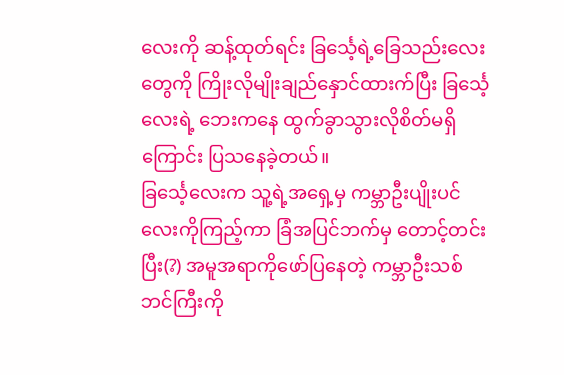လေးကို ဆန့်ထုတ်ရင်း ခြင်္သေ့ရဲ့ခြေသည်းလေးတွေကို ကြိုးလိုမျိုးချည်နှောင်ထားက်ပြီး ခြင်္သေ့လေးရဲ့ ဘေးကနေ ထွက်ခွာသွားလိုစိတ်မရှိကြောင်း ပြသနေခဲ့တယ်။
ခြင်္သေ့လေးက သူ့ရဲ့အရှေ့မှ ကမ္ဘာဦးပျိုးပင်လေးကိုကြည့်ကာ ခြံအပြင်ဘက်မှ တောင့်တင်းပြီး(?) အမူအရာကိုဖော်ပြနေတဲ့ ကမ္ဘာဦးသစ်ဘင်ကြီးကို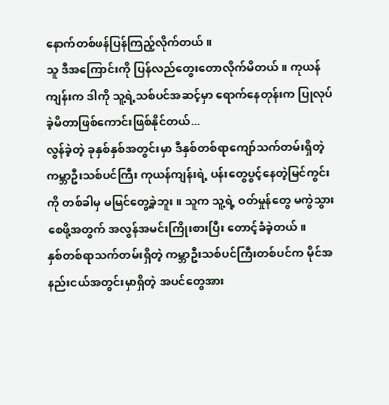နောက်တစ်ဖန်ပြန်ကြည့်လိုက်တယ်။
သူ ဒီအကြောင်းကို ပြန်လည်တွေးတောလိုက်မိတယ်။ ကုယန်ကျန်းက ဒါကို သူ့ရဲ့သစ်ပင်အဆင့်မှာ ရောက်နေတုန်းက ပြုလုပ်ခဲ့မိတာဖြစ်ကောင်းဖြစ်နိုင်တယ်...
လွန်ခဲ့တဲ့ ခုနှစ်နှစ်အတွင်းမှာ ဒီနှစ်တစ်ရာကျော်သက်တမ်းရှိတဲ့ ကမ္ဘာဦးသစ်ပင်ကြီး ကုယန်ကျန်းရဲ့ ပန်းတွေပွင့်နေတဲ့မြင်ကွင်းကို တစ်ခါမှ မမြင်တွေ့ခဲ့ဘူး။ သူက သူ့ရဲ့ ဝတ်မှုန်တွေ မကွဲသွားစေဖို့အတွက် အလွန်အမင်းကြိုးစားပြီး တောင့်ခံခဲ့တယ်။
နှစ်တစ်ရာသက်တမ်းရှိတဲ့ ကမ္ဘာဦးသစ်ပင်ကြီးတစ်ပင်က မိုင်အနည်းငယ်အတွင်းမှာရှိတဲ့ အပင်တွေအား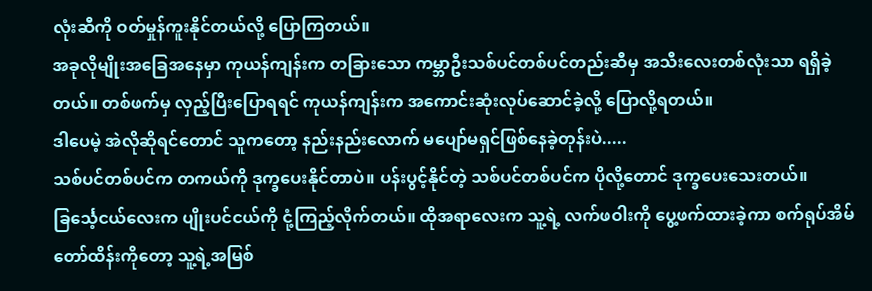လုံးဆီကို ဝတ်မှုန်ကူးနိုင်တယ်လို့ ပြောကြတယ်။
အခုလိုမျိုးအခြေအနေမှာ ကုယန်ကျန်းက တခြားသော ကမ္ဘာဦးသစ်ပင်တစ်ပင်တည်းဆီမှ အသီးလေးတစ်လုံးသာ ရရှိခဲ့တယ်။ တစ်ဖက်မှ လှည့်ပြီးပြောရရင် ကုယန်ကျန်းက အကောင်းဆုံးလုပ်ဆောင်ခဲ့လို့ ပြောလို့ရတယ်။
ဒါပေမဲ့ အဲလိုဆိုရင်တောင် သူကတော့ နည်းနည်းလောက် မပျော်မရှင်ဖြစ်နေခဲ့တုန်းပဲ.....
သစ်ပင်တစ်ပင်က တကယ်ကို ဒုက္ခပေးနိုင်တာပဲ။ ပန်းပွင့်နိုင်တဲ့ သစ်ပင်တစ်ပင်က ပိုလို့တောင် ဒုက္ခပေးသေးတယ်။
ခြင်္သေ့ငယ်လေးက ပျိုးပင်ငယ်ကို ငုံ့ကြည့်လိုက်တယ်။ ထိုအရာလေးက သူ့ရဲ့ လက်ဖဝါးကို ပွေ့ဖက်ထားခဲ့ကာ စက်ရုပ်အိမ်တော်ထိန်းကိုတော့ သူ့ရဲ့အမြစ်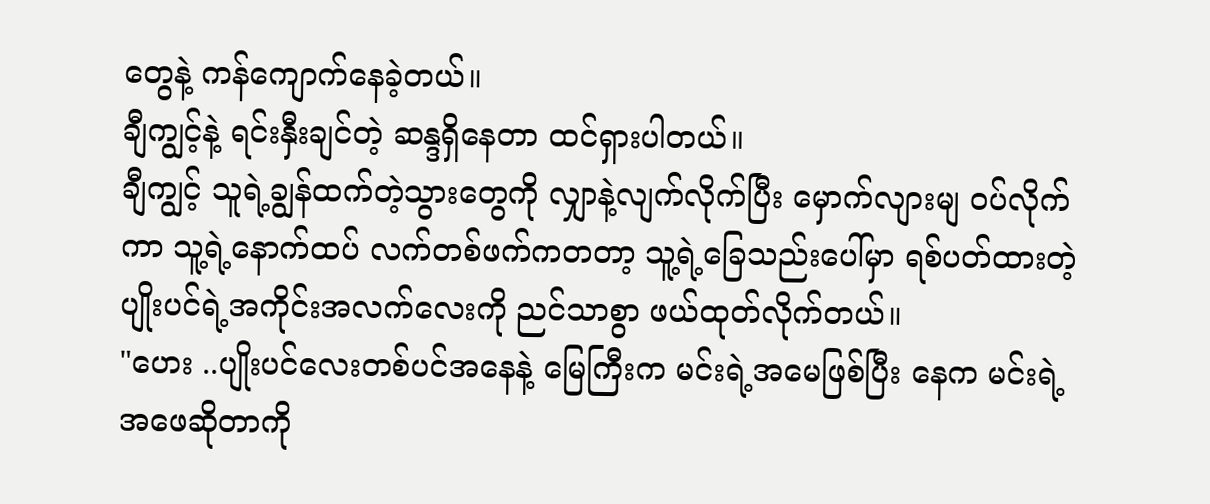တွေနဲ့ ကန်ကျောက်နေခဲ့တယ်။
ချီကျွင့်နဲ့ ရင်းနှီးချင်တဲ့ ဆန္ဒရှိနေတာ ထင်ရှားပါတယ်။
ချီကျွင့် သူရဲ့ချွန်ထက်တဲ့သွားတွေကို လျှာနဲ့လျက်လိုက်ပြီး မှောက်လျားမျ ဝပ်လိုက်ကာ သူ့ရဲ့နောက်ထပ် လက်တစ်ဖက်ကတတာ့ သူ့ရဲ့ခြေသည်းပေါ်မှာ ရစ်ပတ်ထားတဲ့ ပျိုးပင်ရဲ့အကိုင်းအလက်လေးကို ညင်သာစွာ ဖယ်ထုတ်လိုက်တယ်။
"ဟေး ..ပျိုးပင်လေးတစ်ပင်အနေနဲ့ မြေကြီးက မင်းရဲ့အမေဖြစ်ပြီး နေက မင်းရဲ့အဖေဆိုတာကို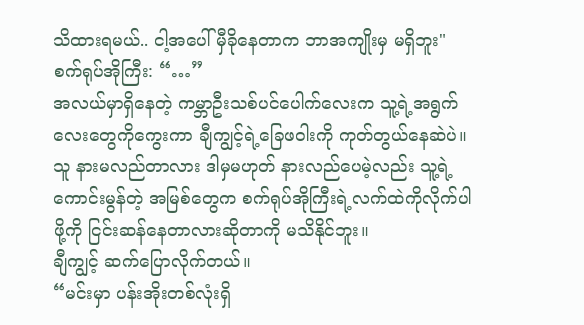သိထားရမယ်.. ငါ့အပေါ် မှီခိုနေတာက ဘာအကျိုးမှ မရှိဘူး"
စက်ရုပ်အိုကြီး: “…”
အလယ်မှာရှိနေတဲ့ ကမ္ဘာဦးသစ်ပင်ပေါက်လေးက သူ့ရဲ့အရွက်လေးတွေကိုကွေးကာ ချီကျွင့်ရဲ့ခြေဖဝါးကို ကုတ်တွယ်နေဆဲပဲ။ သူ နားမလည်တာလား ဒါမှမဟုတ် နားလည်ပေမဲ့လည်း သူ့ရဲ့ ကောင်းမွန်တဲ့ အမြစ်တွေက စက်ရုပ်အိုကြီးရဲ့လက်ထဲကိုလိုက်ပါဖို့ကို ငြင်းဆန်နေတာလားဆိုတာကို မသိနိုင်ဘူး။
ချီကျွင့် ဆက်ပြောလိုက်တယ်။
“မင်းမှာ ပန်းအိုးတစ်လုံးရှိ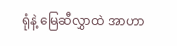ရုံနဲ့ မြေဆီလွှာထဲ အာဟာ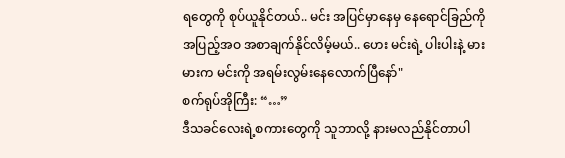ရတွေကို စုပ်ယူနိုင်တယ်.. မင်း အပြင်မှာနေမှ နေရောင်ခြည်ကို အပြည့်အဝ အစာချက်နိုင်လိမ့်မယ်.. ဟေး မင်းရဲ့ ပါးပါးနဲ့ မားမားက မင်းကို အရမ်းလွမ်းနေလောက်ပြီနော်"
စက်ရုပ်အိုကြီး: “…”
ဒီသခင်လေးရဲ့စကားတွေကို သူဘာလို့ နားမလည်နိုင်တာပါ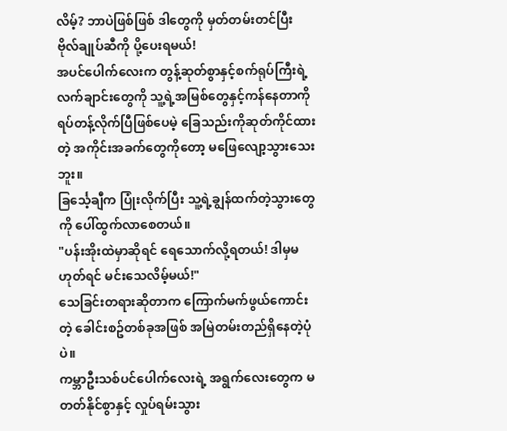လိမ့်? ဘာပဲဖြစ်ဖြစ် ဒါတွေကို မှတ်တမ်းတင်ပြီး ဗိုလ်ချုပ်ဆီကို ပို့ပေးရမယ်!
အပင်ပေါက်လေးက တွန့်ဆုတ်စွာနှင့်စက်ရုပ်ကြီးရဲ့လက်ချာင်းတွေကို သူ့ရဲ့အမြစ်တွေနှင့်ကန်နေတာကို ရပ်တန့်လိုက်ပြီဖြစ်ပေမဲ့ ခြေသည်းကိုဆုတ်ကိုင်ထားတဲ့ အကိုင်းအခက်တွေကိုတော့ မဖြေလျော့သွားသေးဘူး။
ခြင်္သေ့ချီက ပြုံးလိုက်ပြီး သူ့ရဲ့ချွန်ထက်တဲ့သွားတွေကို ပေါ်ထွက်လာစေတယ်။
"ပန်းအိုးထဲမှာဆိုရင် ရေသောက်လို့ရတယ်! ဒါမှမဟုတ်ရင် မင်းသေလိမ့်မယ်!"
သေခြင်းတရားဆိုတာက ကြောက်မက်ဖွယ်ကောင်းတဲ့ ခေါင်းစဥ်တစ်ခုအဖြစ် အမြဲတမ်းတည်ရှိနေတဲ့ပုံပဲ။
ကမ္ဘာဦးသစ်ပင်ပေါက်လေးရဲ့ အရွက်လေးတွေက မတတ်နိုင်စွာနှင့် လှုပ်ရမ်းသွား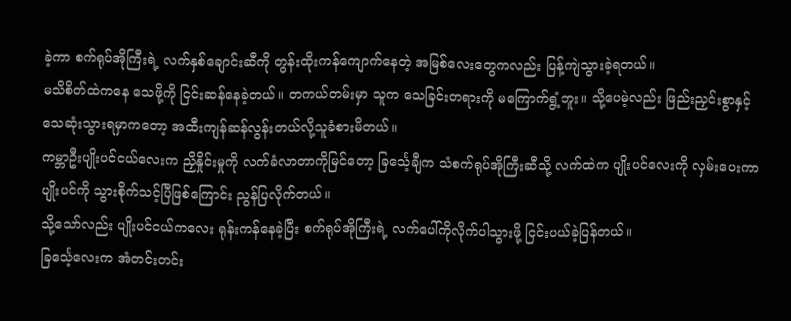ခဲ့ကာ စက်ရုပ်အိုကြီးရဲ့ လက်နှစ်ချောင်းဆီကို တွန်းထိုးကန်ကျောက်နေတဲ့ အမြစ်လေးတွေကလည်း ပြန့်ကျဲသွားခဲ့ရတယ်။
မသိစိတ်ထဲကနေ သေဖို့ကို ငြင်းဆန်နေခဲ့တယ်။ တကယ်တမ်းမှာ သူက သေခြင်းတရားကို မကြောက်ရွံ့ဘူး။ သို့ပေမဲ့လည်း ဖြည်းညှင်းစွာနှင့် သေဆုံးသွားရမှာကတော့ အထီးကျန်ဆန်လွန်းတယ်လို့သူခံစားမိတယ်။
ကမ္ဘာဦးပျိုးပင်ငယ်လေးက ညှိနှိုင်းမှုကို လက်ခံလာတာကိုမြင်တော့ ခြင်္သေ့ချီက သံစက်ရုပ်အိုကြီးဆီသို့ လက်ထဲက ပျိုးပင်လေးကို လှမ်းပေးကာ ပျိုးပင်ကို သွားစိုက်သင့်ပြီဖြစ်ကြောင်း ညွန်ပြလိုက်တယ်။
သို့သော်လည်း ပျိုးပင်ငယ်ကလေး ရုန်းကန်နေခဲ့ပြီး စက်ရုပ်အိုကြီးရဲ့ လက်ပေါ်ကိုလိုက်ပါသွားဖို့ ငြင်းပယ်ခဲ့ပြန်တယ်။
ခြင်္သေ့လေးက အံတင်းတင်း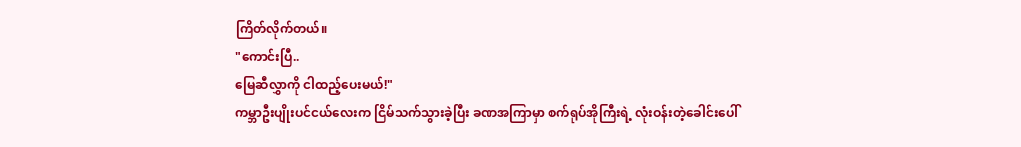ကြိတ်လိုက်တယ်။
"ကောင်းပြီ..
မြေဆီလွှာကို ငါထည့်ပေးမယ်!"
ကမ္ဘာဦးပျိုးပင်ငယ်လေးက ငြိမ်သက်သွားခဲ့ပြီး ခဏအကြာမှာ စက်ရုပ်အိုကြီးရဲ့ လုံးဝန်းတဲ့ခေါင်းပေါ်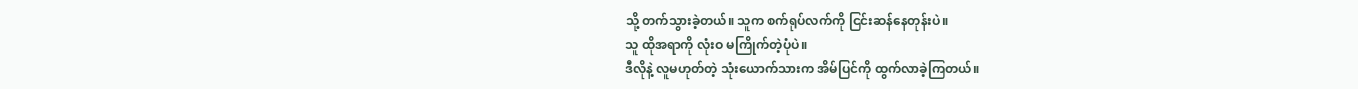သို့ တက်သွားခဲ့တယ်။ သူက စက်ရုပ်လက်ကို ငြင်းဆန်နေတုန်းပဲ။
သူ ထိုအရာကို လုံးဝ မကြိုက်တဲ့ပုံပဲ။
ဒီလိုနဲ့ လူမဟုတ်တဲ့ သုံးယောက်သားက အိမ်ပြင်ကို ထွက်လာခဲ့ကြတယ်။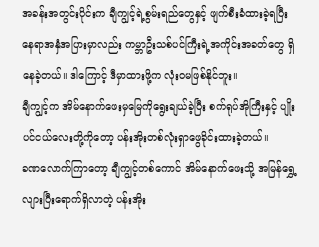အခန်းအတွင်းပိုင်းက ချီကျွင့်ရဲ့စွမ်းရည်တွေနှင့် ဖျက်စီးခံထားခဲ့ရပြီး နေရာအနှံအပြားမှာလည်း ကမ္ဘာဦးသစ်ပင်ကြီးရဲ့အကိုင်းအခတ်တွေ ရှိနေခဲ့တယ်။ ဒါကြောင့် ဒီမှာထားဖို့က လုံးဝမဖြစ်နိုင်ဘူး။
ချီကျွင့်က အိမ်နောက်ဖေးမှမြေကိုရွေးချယ်ခဲ့ပြီး စက်ရုပ်အိုကြီးနှင့် ပျိုးပင်ငယ်လေးတို့ကိုတော့ ပန်းအိုးတစ်လုံးရှာဖွေခိုင်းထားခဲ့တယ်။
ခဏလောက်ကြာတော့ ချီကျွင့်တစ်ကောင် အိမ်နောက်ဖေးသို့ အမြန်ရွှေ့လျားပြီးရောက်ရှိလာတဲ့ ပန်းအိုး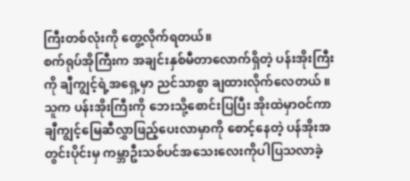ကြီးတစ်လုံးကို တွေ့လိုက်ရတယ်။
စက်ရုပ်အိုကြီးက အချင်းနှစ်မီတာလောက်ရှိတဲ့ ပန်းအိုးကြီးကို ချီကျွင့်ရဲ့အရှေ့မှာ ညင်သာစွာ ချထားလိုက်လေတယ် ။ သူက ပန်းအိုးကြီးကို ဘေးသို့စောင်းပြပြီး အိုးထဲမှာဝင်ကာ ချီကျွင့်မြေဆီလွှာဖြည့်ပေးလာမှာကို စောင့်နေတဲ့ ပန်အိုးအတွင်းပိုင်းမှ ကမ္ဘာဦးသစ်ပင်အသေးလေးကိုပါပြသလာခဲ့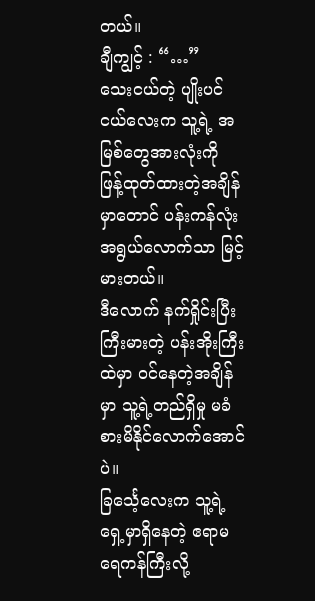တယ်။
ချီကျွင့် : “…”
သေးငယ်တဲ့ ပျိုးပင်ငယ်လေးက သူ့ရဲ့ အမြစ်တွေအားလုံးကို ဖြန့်ထုတ်ထားတဲ့အချိန်မှာတောင် ပန်းကန်လုံးအရွယ်လောက်သာ မြင့်မားတယ်။
ဒီလောက် နက်ရှိုင်းပြီး ကြီးမားတဲ့ ပန်းအိုးကြီးထဲမှာ ဝင်နေတဲ့အချိန်မှာ သူ့ရဲ့တည်ရှိမှု မခံစားမိနိုင်လောက်အောင်ပဲ။
ခြင်္သေ့လေးက သူ့ရဲ့ရှေ့မှာရှိနေတဲ့ ဧရာမရေကန်ကြီးလို့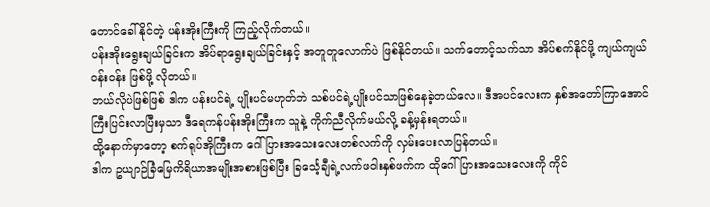တောင်ခေါ်နိုင်တဲ့ ပန်းအိုးကြီးကို ကြည့်လိုက်တယ်။
ပန်းအိုးရွေးချယ်ခြင်းက အိပ်ရာရွေးချယ်ခြင်းနှင့် အတူတူလောက်ပဲ ဖြစ်နိုင်တယ်။ သက်တောင့်သက်သာ အိပ်စက်နိုင်ဖို့ ကျယ်ကျယ်ဝန်းဝန်း ဖြစ်ဖို့ လိုတယ်။
ဘယ်လိုပဲဖြစ်ဖြစ် ဒါက ပန်းပင်ရဲ့ ပျိုးပင်မဟုတ်ဘဲ သစ်ပင်ရဲ့ပျိုးပင်သာဖြစ်နေခဲ့တယ်လေ။ ဒီအပင်လေးက နှစ်အတော်ကြာအောင် ကြီးပြင်းလာပြီးမှသာ ဒီရေကန်ပန်းအိုးကြီးက သူနဲ့ ကိုက်ညီလိုက်မယ်လို့ ခန့်မှန်းရတယ်။
ထို့နောက်မှာတော့ စက်ရုပ်အိုကြီးက ဂေါ်ပြားအသေးလေးတစ်လက်ကို လှမ်းပေးလာပြန်တယ်။
ဒါက ဥယျာဉ်ခြံမြေကိရိယာအမျိုးအစားဖြစ်ပြီး ခြင်္သေ့ချီရဲ့လက်ဖဝါးနှစ်ဖက်က ထိုဂေါ်ပြားအသေးလေးကို ကိုင်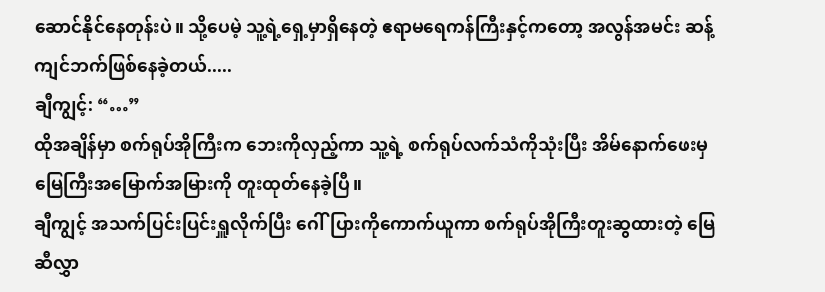ဆောင်နိုင်နေတုန်းပဲ။ သို့ပေမဲ့ သူ့ရဲ့ရှေ့မှာရှိနေတဲ့ ဧရာမရေကန်ကြီးနှင့်ကတော့ အလွန်အမင်း ဆန့်ကျင်ဘက်ဖြစ်နေခဲ့တယ်.....
ချီကျွင့်: “…”
ထိုအချိန်မှာ စက်ရုပ်အိုကြီးက ဘေးကိုလှည့်ကာ သူ့ရဲ့ စက်ရုပ်လက်သံကိုသုံးပြီး အိမ်နောက်ဖေးမှ မြေကြီးအမြောက်အမြားကို တူးထုတ်နေခဲ့ပြီ။
ချီကျွင့် အသက်ပြင်းပြင်းရှူလိုက်ပြီး ဂေါ်ပြားကိုကောက်ယူကာ စက်ရုပ်အိုကြီးတူးဆွထားတဲ့ မြေဆီလွှာ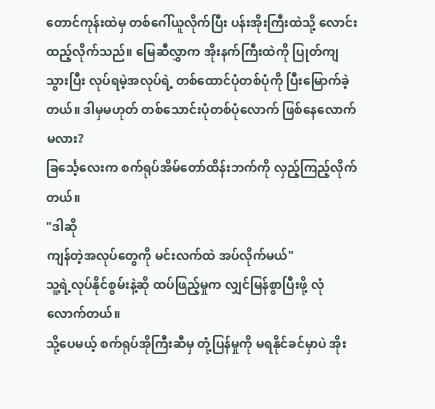တောင်ကုန်းထဲမှ တစ်ဂေါ်ယူလိုက်ပြီး ပန်းအိုးကြီးထဲသို့ လောင်းထည့်လိုက်သည်။ မြေဆီလွှာက အိုးနက်ကြီးထဲကို ပြုတ်ကျသွားပြီး လုပ်ရမဲ့အလုပ်ရဲ့ တစ်ထောင်ပုံတစ်ပုံကို ပြီးမြောက်ခဲ့တယ်။ ဒါမှမဟုတ် တစ်သောင်းပုံတစ်ပုံလောက် ဖြစ်နေလောက်မလား?
ခြင်္သေ့လေးက စက်ရုပ်အိမ်တော်ထိန်းဘက်ကို လှည့်ကြည့်လိုက်တယ်။
"ဒါဆို
ကျန်တဲ့အလုပ်တွေကို မင်းလက်ထဲ အပ်လိုက်မယ်"
သူ့ရဲ့လုပ်နိုင်စွမ်းနဲ့ဆို ထပ်ဖြည့်မှုက လျှင်မြန်စွာပြီးဖို့ လုံလောက်တယ်။
သို့ပေမယ့် စက်ရုပ်အိုကြီးဆီမှ တုံ့ပြန်မှုကို မရနိုင်ခင်မှာပဲ အိုး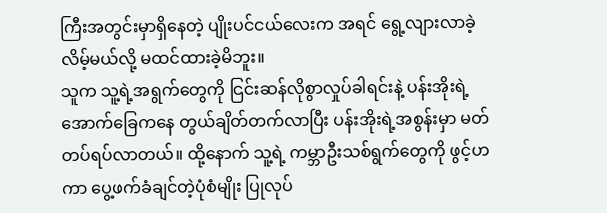ကြီးအတွင်းမှာရှိနေတဲ့ ပျိုးပင်ငယ်လေးက အရင် ရွေ့လျားလာခဲ့လိမ့်မယ်လို့ မထင်ထားခဲ့မိဘူး။
သူက သူ့ရဲ့အရွက်တွေကို ငြင်းဆန်လိုစွာလှုပ်ခါရင်းနဲ့ ပန်းအိုးရဲ့ အောက်ခြေကနေ တွယ်ချိတ်တက်လာပြီး ပန်းအိုးရဲ့အစွန်းမှာ မတ်တပ်ရပ်လာတယ်။ ထို့နောက် သူ့ရဲ့ ကမ္ဘာဦးသစ်ရွက်တွေကို ဖွင့်ဟကာ ပွေ့ဖက်ခံချင်တဲ့ပုံစံမျိုး ပြုလုပ်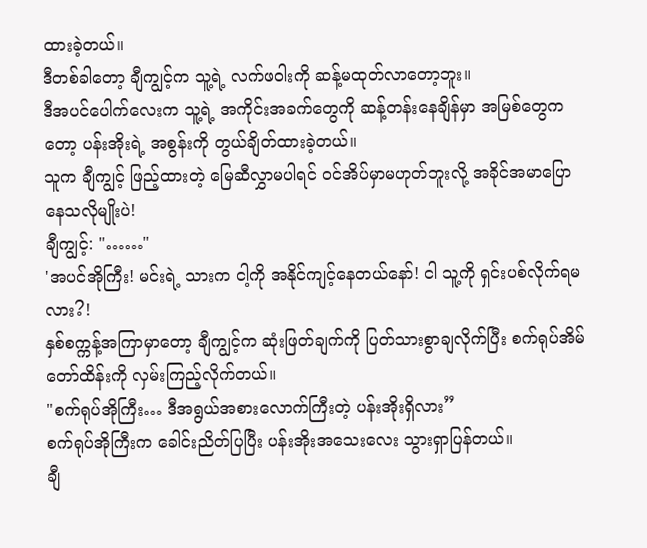ထားခဲ့တယ်။
ဒီတစ်ခါတော့ ချီကျွင့်က သူ့ရဲ့ လက်ဖဝါးကို ဆန့်မထုတ်လာတော့ဘူး။
ဒီအပင်ပေါက်လေးက သူ့ရဲ့ အကိုင်းအခက်တွေကို ဆန့်တန်းနေချိန်မှာ အမြစ်တွေကတော့ ပန်းအိုးရဲ့ အစွန်းကို တွယ်ချိတ်ထားခဲ့တယ်။
သူက ချီကျွင့် ဖြည့်ထားတဲ့ မြေဆီလွှာမပါရင် ဝင်အိပ်မှာမဟုတ်ဘူးလို့ အခိုင်အမာပြောနေသလိုမျိုးပဲ!
ချီကျွင့်: "……"
'အပင်အိုကြီး! မင်းရဲ့ သားက ငါ့ကို အနိုင်ကျင့်နေတယ်နော်! ငါ သူ့ကို ရှင်းပစ်လိုက်ရမလား?!
နှစ်စက္ကန့်အကြာမှာတော့ ချီကျွင့်က ဆုံးဖြတ်ချက်ကို ပြတ်သားစွာချလိုက်ပြီး စက်ရုပ်အိမ်တော်ထိန်းကို လှမ်းကြည့်လိုက်တယ်။
"စက်ရုပ်အိုကြီး… ဒီအရွယ်အစားလောက်ကြီးတဲ့ ပန်းအိုးရှိလား”
စက်ရုပ်အိုကြီးက ခေါင်းညိတ်ပြပြီး ပန်းအိုးအသေးလေး သွားရှာပြန်တယ်။
ချီ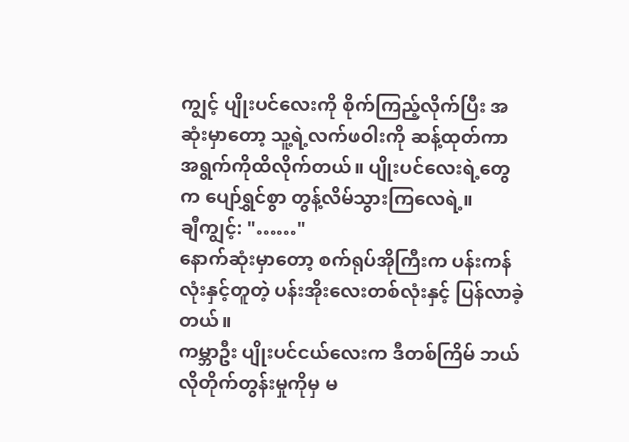ကျွင့် ပျိုးပင်လေးကို စိုက်ကြည့်လိုက်ပြီး အဆုံးမှာတော့ သူ့ရဲ့လက်ဖဝါးကို ဆန့်ထုတ်ကာ အရွက်ကိုထိလိုက်တယ်။ ပျိုးပင်လေးရဲ့တွေက ပျော်ရွှင်စွာ တွန့်လိမ်သွားကြလေရဲ့။
ချီကျွင့်: "……"
နောက်ဆုံးမှာတော့ စက်ရုပ်အိုကြီးက ပန်းကန်လုံးနှင့်တူတဲ့ ပန်းအိုးလေးတစ်လုံးနှင့် ပြန်လာခဲ့တယ်။
ကမ္ဘာဦး ပျိုးပင်ငယ်လေးက ဒီတစ်ကြိမ် ဘယ်လိုတိုက်တွန်းမှုကိုမှ မ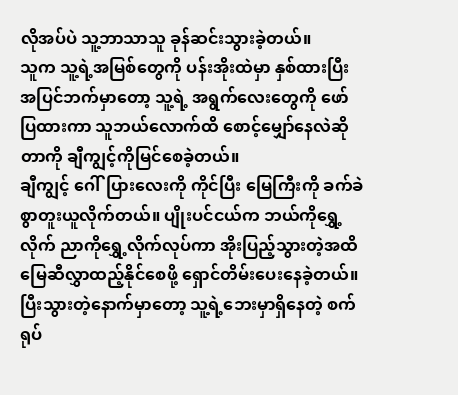လိုအပ်ပဲ သူ့ဘာသာသူ ခုန်ဆင်းသွားခဲ့တယ်။
သူက သူ့ရဲ့အမြစ်တွေကို ပန်းအိုးထဲမှာ နှစ်ထားပြီး အပြင်ဘက်မှာတော့ သူ့ရဲ့ အရွက်လေးတွေကို ဖော်ပြထားကာ သူဘယ်လောက်ထိ စောင့်မျှော်နေလဲဆိုတာကို ချီကျွင့်ကိုမြင်စေခဲ့တယ်။
ချီကျွင့် ဂေါ်ပြားလေးကို ကိုင်ပြီး မြေကြီးကို ခက်ခဲစွာတူးယူလိုက်တယ်။ ပျိုးပင်ငယ်က ဘယ်ကိုရွှေ့လိုက် ညာကိုရွှေ့လိုက်လုပ်ကာ အိုးပြည့်သွားတဲ့အထိ မြေဆီလွှာထည့်နိုင်စေဖို့ ရှောင်တိမ်းပေးနေခဲ့တယ်။
ပြီးသွားတဲ့နောက်မှာတော့ သူ့ရဲ့ဘေးမှာရှိနေတဲ့ စက်ရုပ်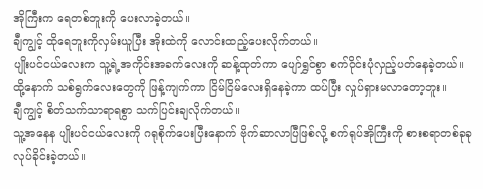အိုကြီးက ရေတစ်ဘူးကို ပေးလာခဲ့တယ်။
ချီကျွင့် ထိုရေဘူးကိုလှမ်းယူပြီး အိုးထဲကို လောင်းထည့်ပေးလိုက်တယ်။
ပျိုးပင်ငယ်လေးက သူ့ရဲ့အကိုင်းအခက်လေးကို ဆန့်ထုတ်ကာ ပျော်ရွှင်စွာ စက်ဝိုင်းပုံလှည့်ပတ်နေခဲ့တယ်။
ထို့နောက် သစ်ရွက်လေးတွေကို ဖြန့်ကျက်ကာ ငြိမ်ငြိမ်လေးရှိနေခဲ့ကာ ထပ်ပြီး လှုပ်ရှားမလာတော့ဘူး။
ချီကျွင့် စိတ်သက်သာရာရစွာ သက်ပြင်းချလိုက်တယ်။
သူ့အနေန ပျိုးပင်ငယ်လေးကို ဂရုစိုက်ပေးပြီးနောက် ဗိုက်ဆာလာပြီဖြစ်လို့ စက်ရုပ်အိုကြီးကို စားစရာတစ်ခုခုလုပ်ခိုင်းခဲ့တယ်။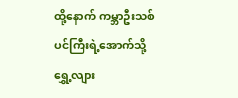ထို့နောက် ကမ္ဘာဦးသစ်ပင်ကြီးရဲ့အောက်သို့ ရွှေ့လျား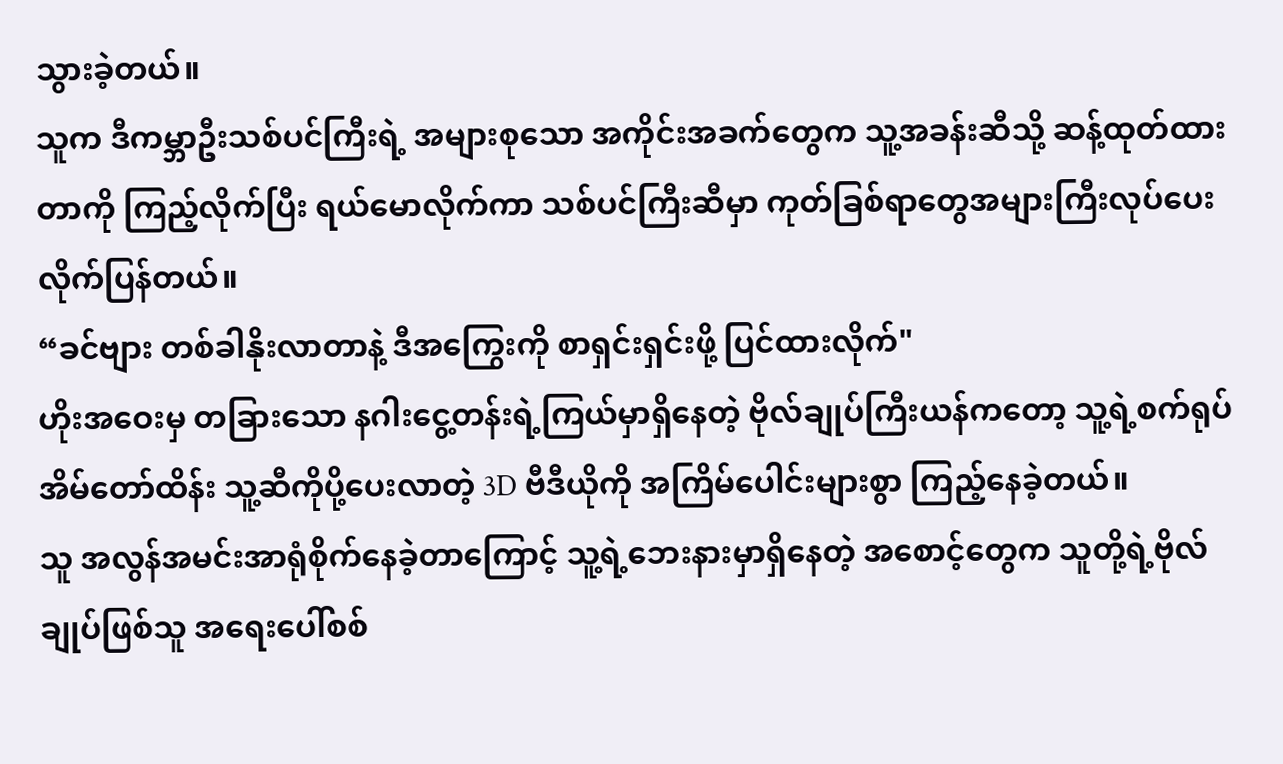သွားခဲ့တယ်။
သူက ဒီကမ္ဘာဦးသစ်ပင်ကြီးရဲ့ အများစုသော အကိုင်းအခက်တွေက သူ့အခန်းဆီသို့ ဆန့်ထုတ်ထားတာကို ကြည့်လိုက်ပြီး ရယ်မောလိုက်ကာ သစ်ပင်ကြီးဆီမှာ ကုတ်ခြစ်ရာတွေအများကြီးလုပ်ပေးလိုက်ပြန်တယ်။
“ခင်ဗျား တစ်ခါနိုးလာတာနဲ့ ဒီအကြွေးကို စာရှင်းရှင်းဖို့ ပြင်ထားလိုက်"
ဟိုးအဝေးမှ တခြားသော နဂါးငွေ့တန်းရဲ့ကြယ်မှာရှိနေတဲ့ ဗိုလ်ချုပ်ကြီးယန်ကတော့ သူ့ရဲ့စက်ရုပ်အိမ်တော်ထိန်း သူ့ဆီကိုပို့ပေးလာတဲ့ 3D ဗီဒီယိုကို အကြိမ်ပေါင်းများစွာ ကြည့်နေခဲ့တယ်။
သူ အလွန်အမင်းအာရုံစိုက်နေခဲ့တာကြောင့် သူ့ရဲ့ဘေးနားမှာရှိနေတဲ့ အစောင့်တွေက သူတို့ရဲ့ဗိုလ်ချုပ်ဖြစ်သူ အရေးပေါ်စစ်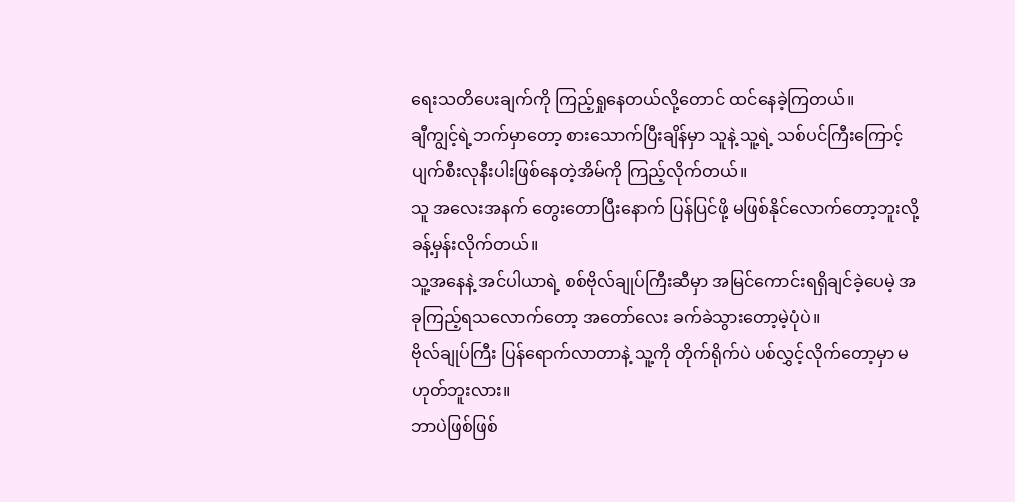ရေးသတိပေးချက်ကို ကြည့်ရှုနေတယ်လို့တောင် ထင်နေခဲ့ကြတယ်။
ချီကျွင့်ရဲ့ဘက်မှာတော့ စားသောက်ပြီးချိန်မှာ သူနဲ့ သူ့ရဲ့ သစ်ပင်ကြီးကြောင့် ပျက်စီးလုနီးပါးဖြစ်နေတဲ့အိမ်ကို ကြည့်လိုက်တယ်။
သူ အလေးအနက် တွေးတောပြီးနောက် ပြန်ပြင်ဖို့ မဖြစ်နိုင်လောက်တော့ဘူးလို့ ခန့်မှန်းလိုက်တယ်။
သူ့အနေနဲ့ အင်ပါယာရဲ့ စစ်ဗိုလ်ချုပ်ကြီးဆီမှာ အမြင်ကောင်းရရှိချင်ခဲ့ပေမဲ့ အခုကြည့်ရသလောက်တော့ အတော်လေး ခက်ခဲသွားတော့မဲ့ပုံပဲ။
ဗိုလ်ချုပ်ကြီး ပြန်ရောက်လာတာနဲ့ သူ့ကို တိုက်ရိုက်ပဲ ပစ်လွှင့်လိုက်တော့မှာ မဟုတ်ဘူးလား။
ဘာပဲဖြစ်ဖြစ်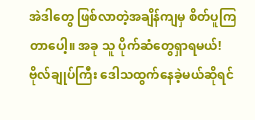အဲဒါတွေ ဖြစ်လာတဲ့အချိန်ကျမှ စိတ်ပူကြတာပေါ့။ အခု သူ ပိုက်ဆံတွေရှာရမယ်!
ဗိုလ်ချုပ်ကြီး ဒေါသထွက်နေခဲ့မယ်ဆိုရင်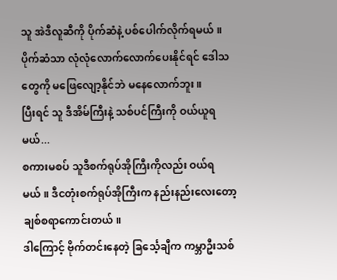သူ အဲဒီလူဆီကို ပိုက်ဆံနဲ့ ပစ်ပေါက်လိုက်ရမယ်။ ပိုက်ဆံသာ လုံလုံလောက်လောက်ပေးနိုင်ရင် ဒေါသ တွေကို မဖြေလျော့နိုင်ဘဲ မနေလောက်ဘူး။
ပြီးရင် သူ ဒီအိမ်ကြီးနဲ့ သစ်ပင်ကြီးကို ဝယ်ယူရမယ်...
စကားမစပ် သူဒီစက်ရုပ်အိုကြီးကိုလည်း ဝယ်ရမယ်။ ဒီငတုံးစက်ရုပ်အိုကြီးက နည်းနည်းလေးတော့ ချစ်စရာကောင်းတယ်။
ဒါကြောင့် ဗိုက်တင်းနေတဲ့ ခြင်္သေ့ချီက ကမ္ဘာဦးသစ်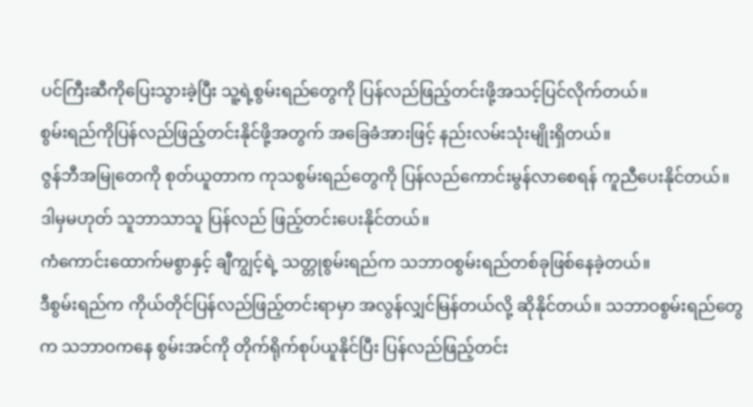ပင်ကြီးဆီကိုပြေးသွားခဲ့ပြီး သူ့ရဲ့စွမ်းရည်တွေကို ပြန်လည်ဖြည့်တင်းဖို့အသင့်ပြင်လိုက်တယ်။
စွမ်းရည်ကိုပြန်လည်ဖြည့်တင်းနိုင်ဖို့အတွက် အခြေခံအားဖြင့် နည်းလမ်းသုံးမျိုးရှိတယ်။
ဇွန်ဘီအမြုတေကို စုတ်ယူတာက ကုသစွမ်းရည်တွေကို ပြန်လည်ကောင်းမွန်လာစေရန် ကူညီပေးနိုင်တယ်။
ဒါမှမဟုတ် သူဘာသာသူ ပြန်လည် ဖြည့်တင်းပေးနိုင်တယ်။
ကံကောင်းထောက်မစွာနှင့် ချီကျွင့်ရဲ့ သတ္တုစွမ်းရည်က သဘာဝစွမ်းရည်တစ်ခုဖြစ်နေခဲ့တယ်။
ဒီစွမ်းရည်က ကိုယ်တိုင်ပြန်လည်ဖြည့်တင်းရာမှာ အလွန်လျှင်မြန်တယ်လို့ ဆိုနိုင်တယ်။ သဘာဝစွမ်းရည်တွေက သဘာဝကနေ စွမ်းအင်ကို တိုက်ရိုက်စုပ်ယူနိုင်ပြီး ပြန်လည်ဖြည့်တင်း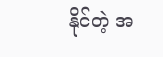နိုင်တဲ့ အ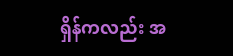ရှိန်ကလည်း အ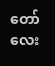တော်လေး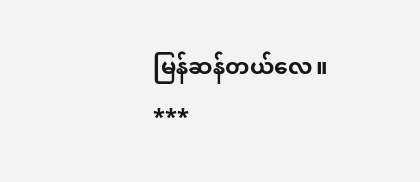မြန်ဆန်တယ်လေ။
***